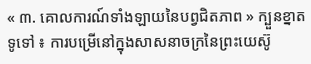« ៣. គោលការណ៍ទាំងឡាយនៃបព្វជិតភាព » ក្បួនខ្នាតទូទៅ ៖ ការបម្រើនៅក្នុងសាសនាចក្រនៃព្រះយេស៊ូ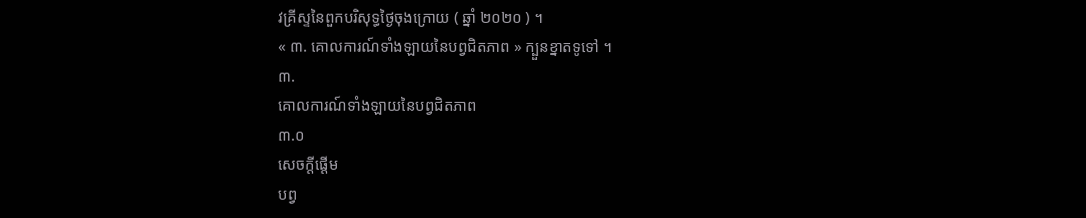វគ្រីស្ទនៃពួកបរិសុទ្ធថ្ងៃចុងក្រោយ ( ឆ្នាំ ២០២០ ) ។
« ៣. គោលការណ៍ទាំងឡាយនៃបព្វជិតភាព » ក្បួនខ្នាតទូទៅ ។
៣.
គោលការណ៍ទាំងឡាយនៃបព្វជិតភាព
៣.០
សេចក្តីផ្ដើម
បព្វ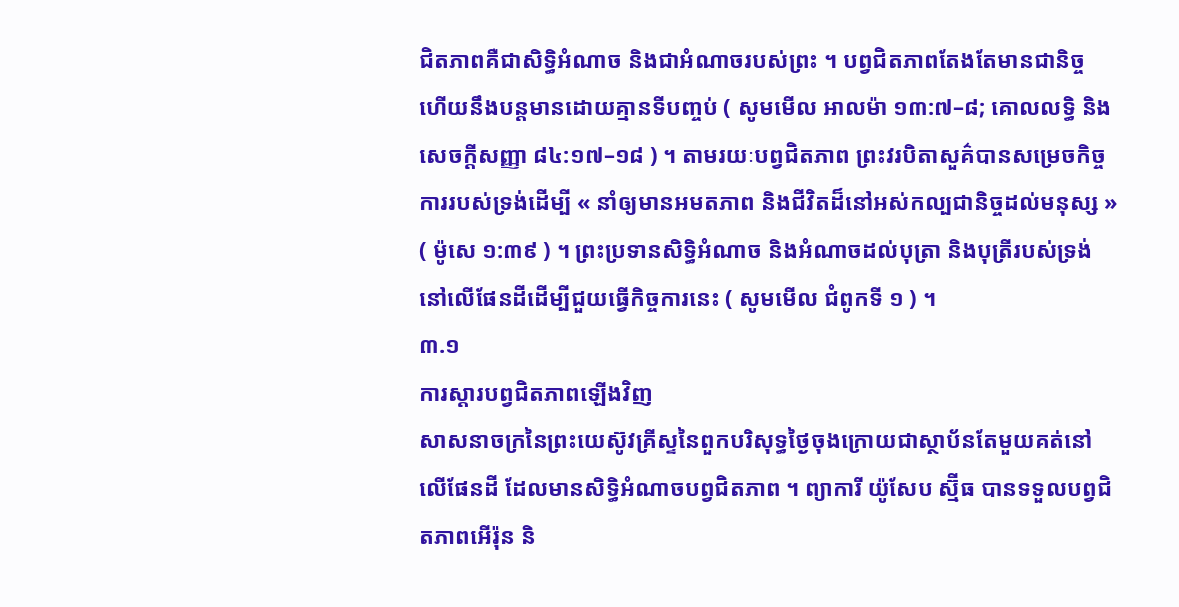ជិតភាពគឺជាសិទ្ធិអំណាច និងជាអំណាចរបស់ព្រះ ។ បព្វជិតភាពតែងតែមានជានិច្ច ហើយនឹងបន្តមានដោយគ្មានទីបញ្ចប់ ( សូមមើល អាលម៉ា ១៣:៧–៨; គោលលទ្ធិ និង សេចក្ដីសញ្ញា ៨៤:១៧–១៨ ) ។ តាមរយៈបព្វជិតភាព ព្រះវរបិតាសួគ៌បានសម្រេចកិច្ចការរបស់ទ្រង់ដើម្បី « នាំឲ្យមានអមតភាព និងជីវិតដ៏នៅអស់កល្បជានិច្ចដល់មនុស្ស » ( ម៉ូសេ ១:៣៩ ) ។ ព្រះប្រទានសិទ្ធិអំណាច និងអំណាចដល់បុត្រា និងបុត្រីរបស់ទ្រង់នៅលើផែនដីដើម្បីជួយធ្វើកិច្ចការនេះ ( សូមមើល ជំពូកទី ១ ) ។
៣.១
ការស្ដារបព្វជិតភាពឡើងវិញ
សាសនាចក្រនៃព្រះយេស៊ូវគ្រីស្ទនៃពួកបរិសុទ្ធថ្ងៃចុងក្រោយជាស្ថាប័នតែមួយគត់នៅលើផែនដី ដែលមានសិទ្ធិអំណាចបព្វជិតភាព ។ ព្យាការី យ៉ូសែប ស្ម៊ីធ បានទទួលបព្វជិតភាពអើរ៉ុន និ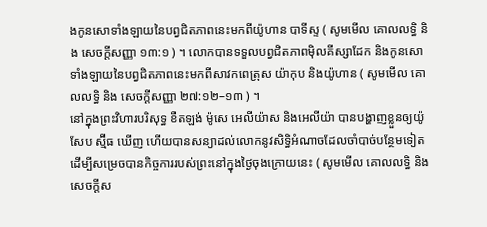ងកូនសោទាំងឡាយនៃបព្វជិតភាពនេះមកពីយ៉ូហាន បាទីស្ទ ( សូមមើល គោលលទ្ធិ និង សេចក្ដីសញ្ញា ១៣:១ ) ។ លោកបានទទួលបព្វជិតភាពម៉ិលគីស្សាដែក និងកូនសោទាំងឡាយនៃបព្វជិតភាពនេះមកពីសាវកពេត្រុស យ៉ាកុប និងយ៉ូហាន ( សូមមើល គោលលទ្ធិ និង សេចក្ដីសញ្ញា ២៧:១២–១៣ ) ។
នៅក្នុងព្រះវិហារបរិសុទ្ធ ខឺតឡង់ ម៉ូសេ អេលីយ៉ាស និងអេលីយ៉ា បានបង្ហាញខ្លួនឲ្យយ៉ូសែប ស្ម៊ីធ ឃើញ ហើយបានសន្យាដល់លោកនូវសិទ្ធិអំណាចដែលចាំបាច់បន្ថែមទៀត ដើម្បីសម្រេចបានកិច្ចការរបស់ព្រះនៅក្នុងថ្ងៃចុងក្រោយនេះ ( សូមមើល គោលលទ្ធិ និង សេចក្ដីស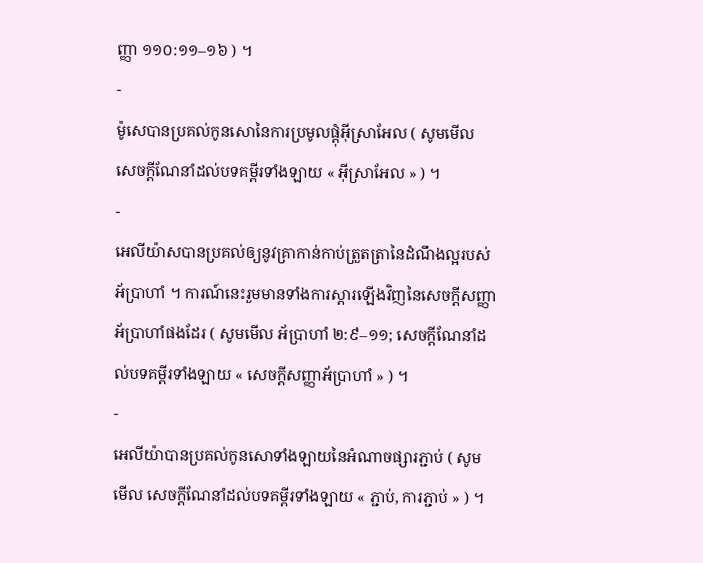ញ្ញា ១១០:១១–១៦ ) ។
-
ម៉ូសេបានប្រគល់កូនសោនៃការប្រមូលផ្ដុំអ៊ីស្រាអែល ( សូមមើល សេចក្ដីណែនាំដល់បទគម្ពីរទាំងឡាយ « អ៊ីស្រាអែល » ) ។
-
អេលីយ៉ាសបានប្រគល់ឲ្យនូវគ្រាកាន់កាប់ត្រួតត្រានៃដំណឹងល្អរបស់អ័ប្រាហាំ ។ ការណ៍នេះរួមមានទាំងការស្តារឡើងវិញនៃសេចក្តីសញ្ញាអ័ប្រាហាំផងដែរ ( សូមមើល អ័ប្រាហាំ ២:៩–១១; សេចក្ដីណែនាំដល់បទគម្ពីរទាំងឡាយ « សេចក្ដីសញ្ញាអ័ប្រាហាំ » ) ។
-
អេលីយ៉ាបានប្រគល់កូនសោទាំងឡាយនៃអំណាចផ្សារភ្ជាប់ ( សូមមើល សេចក្ដីណែនាំដល់បទគម្ពីរទាំងឡាយ « ភ្ជាប់, ការភ្ជាប់ » ) ។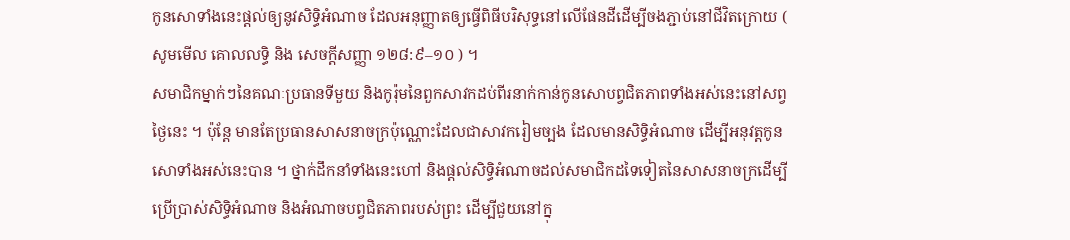កូនសោទាំងនេះផ្តល់ឲ្យនូវសិទ្ធិអំណាច ដែលអនុញ្ញាតឲ្យធ្វើពិធីបរិសុទ្ធនៅលើផែនដីដើម្បីចងភ្ជាប់នៅជីវិតក្រោយ ( សូមមើល គោលលទ្ធិ និង សេចក្ដីសញ្ញា ១២៨:៩–១០ ) ។
សមាជិកម្នាក់ៗនៃគណៈប្រធានទីមួយ និងកូរ៉ុមនៃពួកសាវកដប់ពីរនាក់កាន់កូនសោបព្វជិតភាពទាំងអស់នេះនៅសព្វថ្ងៃនេះ ។ ប៉ុន្តែ មានតែប្រធានសាសនាចក្រប៉ុណ្ណោះដែលជាសាវករៀមច្បង ដែលមានសិទ្ធិអំណាច ដើម្បីអនុវត្តកូនសោទាំងអស់នេះបាន ។ ថ្នាក់ដឹកនាំទាំងនេះហៅ និងផ្តល់សិទ្ធិអំណាចដល់សមាជិកដទៃទៀតនៃសាសនាចក្រដើម្បីប្រើប្រាស់សិទ្ធិអំណាច និងអំណាចបព្វជិតភាពរបស់ព្រះ ដើម្បីជួយនៅក្នុ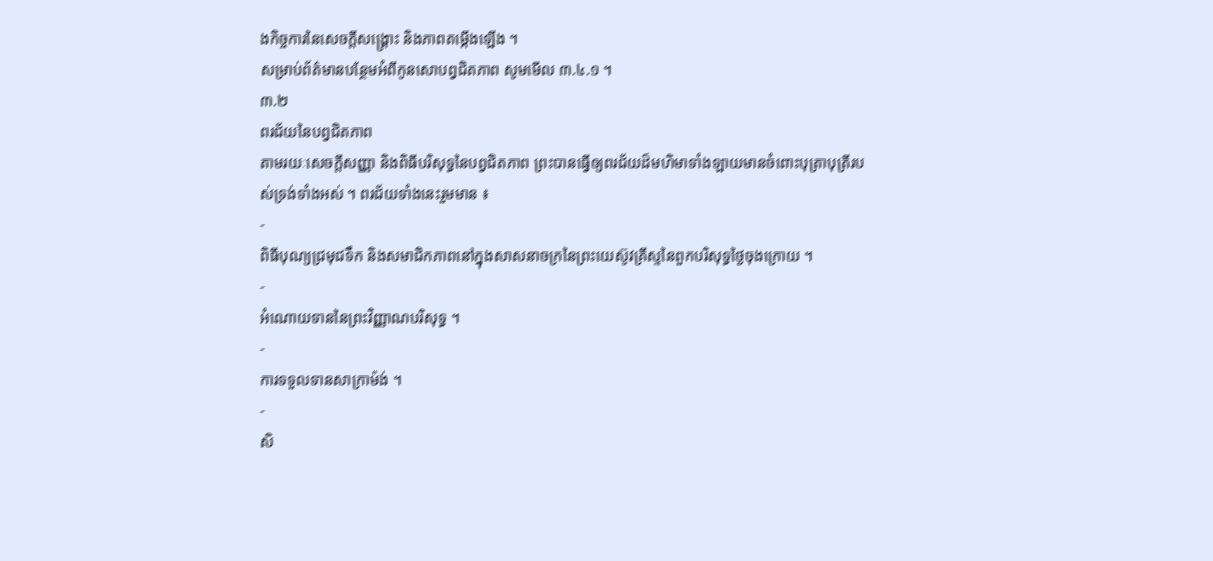ងកិច្ចការនៃសេចក្តីសង្រ្គោះ និងភាពតម្កើងឡើង ។
សម្រាប់ព័ត៌មានបន្ថែមអំពីកូនសោបព្វជិតភាព សូមមើល ៣.៤.១ ។
៣.២
ពរជ័យនៃបព្វជិតភាព
តាមរយៈសេចក្តីសញ្ញា និងពិធីបរិសុទ្ធនៃបព្វជិតភាព ព្រះបានធ្វើឲ្យពរជ័យដ៏មហិមាទាំងឡាយមានចំពោះបុត្រាបុត្រីរបស់ទ្រង់ទាំងអស់ ។ ពរជ័យទាំងនេះរួមមាន ៖
-
ពិធីបុណ្យជ្រមុជទឹក និងសមាជិកភាពនៅក្នុងសាសនាចក្រនៃព្រះយេស៊ូវគ្រីស្ទនៃពួកបរិសុទ្ធថ្ងៃចុងក្រោយ ។
-
អំណោយទាននៃព្រះវិញ្ញាណបរិសុទ្ធ ។
-
ការទទួលទានសាក្រាម៉ង់ ។
-
សិ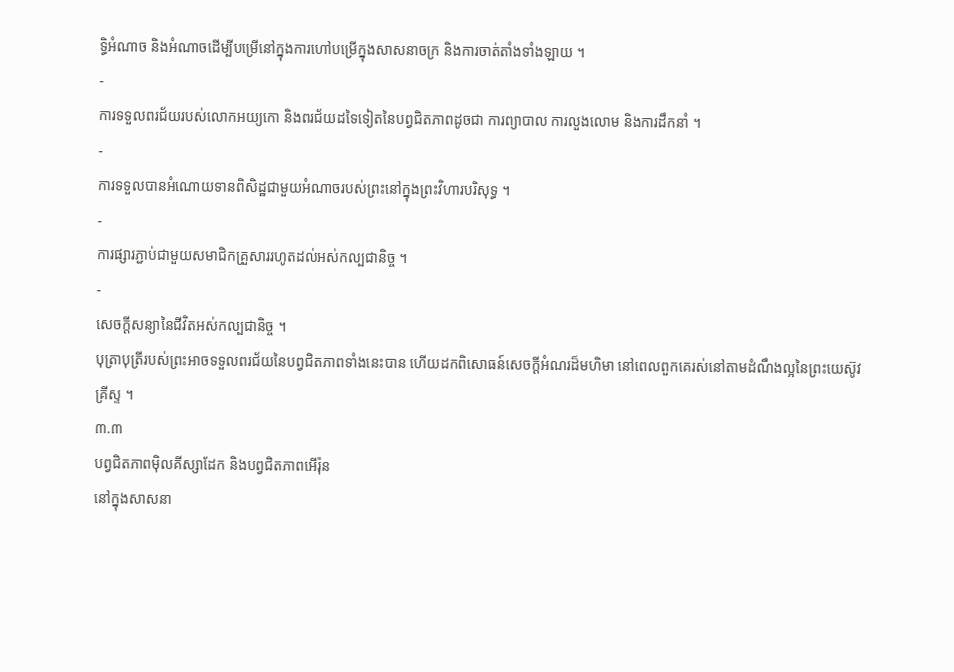ទ្ធិអំណាច និងអំណាចដើម្បីបម្រើនៅក្នុងការហៅបម្រើក្នុងសាសនាចក្រ និងការចាត់តាំងទាំងឡាយ ។
-
ការទទួលពរជ័យរបស់លោកអយ្យកោ និងពរជ័យដទៃទៀតនៃបព្វជិតភាពដូចជា ការព្យាបាល ការលួងលោម និងការដឹកនាំ ។
-
ការទទួលបានអំណោយទានពិសិដ្ឋជាមួយអំណាចរបស់ព្រះនៅក្នុងព្រះវិហារបរិសុទ្ធ ។
-
ការផ្សារភ្ជាប់ជាមួយសមាជិកគ្រួសាររហូតដល់អស់កល្បជានិច្ច ។
-
សេចក្តីសន្យានៃជីវិតអស់កល្បជានិច្ច ។
បុត្រាបុត្រីរបស់ព្រះអាចទទួលពរជ័យនៃបព្វជិតភាពទាំងនេះបាន ហើយដកពិសោធន៍សេចក្តីអំណរដ៏មហិមា នៅពេលពួកគេរស់នៅតាមដំណឹងល្អនៃព្រះយេស៊ូវគ្រីស្ទ ។
៣.៣
បព្វជិតភាពម៉ិលគីស្សាដែក និងបព្វជិតភាពអើរ៉ុន
នៅក្នុងសាសនា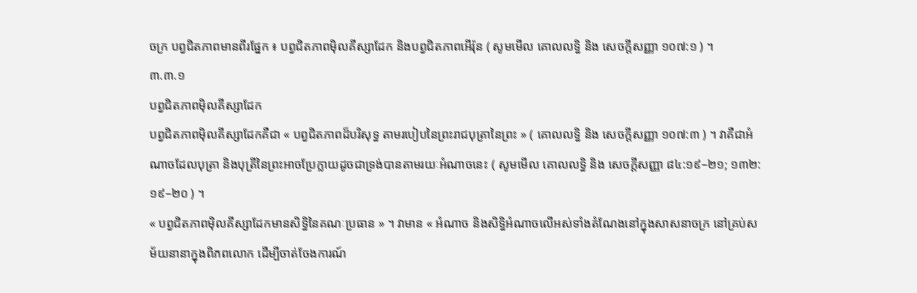ចក្រ បព្វជិតភាពមានពីរផ្នែក ៖ បព្វជិតភាពម៉ិលគីស្សាដែក និងបព្វជិតភាពអើរ៉ុន ( សូមមើល គោលលទ្ធិ និង សេចក្ដីសញ្ញា ១០៧:១ ) ។
៣.៣.១
បព្វជិតភាពម៉ិលគីស្សាដែក
បព្វជិតភាពម៉ិលគីស្សាដែកគឺជា « បព្វជិតភាពដ៏បរិសុទ្ធ តាមរបៀបនៃព្រះរាជបុត្រានៃព្រះ » ( គោលលទ្ធិ និង សេចក្ដីសញ្ញា ១០៧:៣ ) ។ វាគឺជាអំណាចដែលបុត្រា និងបុត្រីនៃព្រះអាចប្រែក្លាយដូចជាទ្រង់បានតាមរយៈអំណាចនេះ ( សូមមើល គោលលទ្ធិ និង សេចក្ដីសញ្ញា ៨៤:១៩–២១; ១៣២:១៩–២០ ) ។
« បព្វជិតភាពម៉ិលគីស្សាដែកមានសិទ្ធិនៃគណៈប្រធាន » ។ វាមាន « អំណាច និងសិទ្ធិអំណាចលើអស់ទាំងតំណែងនៅក្នុងសាសនាចក្រ នៅគ្រប់សម័យនានាក្នុងពិភពលោក ដើម្បីចាត់ចែងការណ៍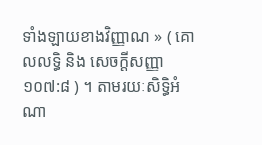ទាំងឡាយខាងវិញ្ញាណ » ( គោលលទ្ធិ និង សេចក្តីសញ្ញា ១០៧:៨ ) ។ តាមរយៈសិទ្ធិអំណា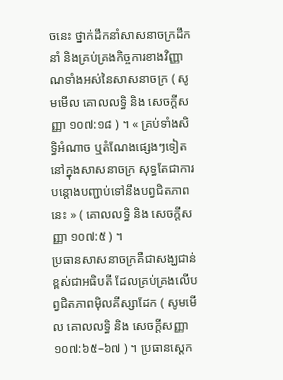ចនេះ ថ្នាក់ដឹកនាំសាសនាចក្រដឹកនាំ និងគ្រប់គ្រងកិច្ចការខាងវិញ្ញាណទាំងអស់នៃសាសនាចក្រ ( សូមមើល គោលលទ្ធិ និង សេចក្ដីសញ្ញា ១០៧:១៨ ) ។ « គ្រប់ទាំងសិទ្ធិអំណាច ឬតំណែងផ្សេងៗទៀតនៅក្នុងសាសនាចក្រ សុទ្ធតែជាការបន្តោងបញ្ជាប់ទៅនឹងបព្វជិតភាពនេះ » ( គោលលទ្ធិ និង សេចក្តីសញ្ញា ១០៧:៥ ) ។
ប្រធានសាសនាចក្រគឺជាសង្ឃជាន់ខ្ពស់ជាអធិបតី ដែលគ្រប់គ្រងលើបព្វជិតភាពម៉ិលគីស្សាដែក ( សូមមើល គោលលទ្ធិ និង សេចក្ដីសញ្ញា ១០៧:៦៥–៦៧ ) ។ ប្រធានស្តេក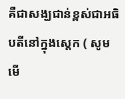គឺជាសង្ឃជាន់ខ្ពស់ជាអធិបតីនៅក្នុងស្តេក ( សូមមើ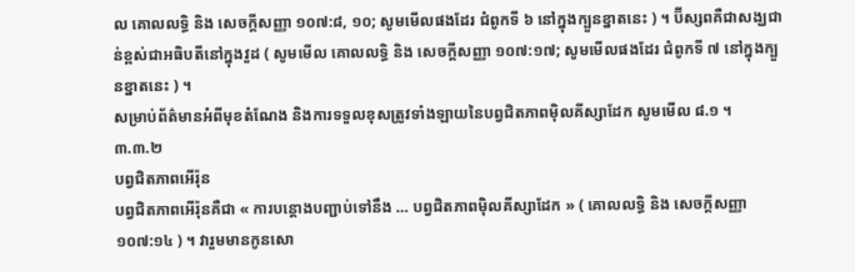ល គោលលទ្ធិ និង សេចក្ដីសញ្ញា ១០៧:៨, ១០; សូមមើលផងដែរ ជំពូកទី ៦ នៅក្នុងក្បួនខ្នាតនេះ ) ។ ប៊ីស្សពគឺជាសង្ឃជាន់ខ្ពស់ជាអធិបតីនៅក្នុងវួដ ( សូមមើល គោលលទ្ធិ និង សេចក្ដីសញ្ញា ១០៧:១៧; សូមមើលផងដែរ ជំពូកទី ៧ នៅក្នុងក្បួនខ្នាតនេះ ) ។
សម្រាប់ព័ត៌មានអំពីមុខតំណែង និងការទទួលខុសត្រូវទាំងឡាយនៃបព្វជិតភាពម៉ិលគីស្សាដែក សូមមើល ៨.១ ។
៣.៣.២
បព្វជិតភាពអើរ៉ុន
បព្វជិតភាពអើរ៉ុនគឺជា « ការបន្តោងបញ្ជាប់ទៅនឹង … បព្វជិតភាពម៉ិលគីស្សាដែក » ( គោលលទ្ធិ និង សេចក្ដីសញ្ញា ១០៧:១៤ ) ។ វារួមមានកូនសោ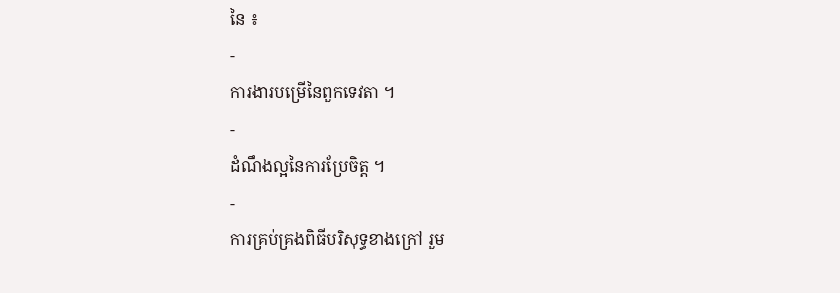នៃ ៖
-
ការងារបម្រើនៃពួកទេវតា ។
-
ដំណឹងល្អនៃការប្រែចិត្ត ។
-
ការគ្រប់គ្រងពិធីបរិសុទ្ធខាងក្រៅ រួម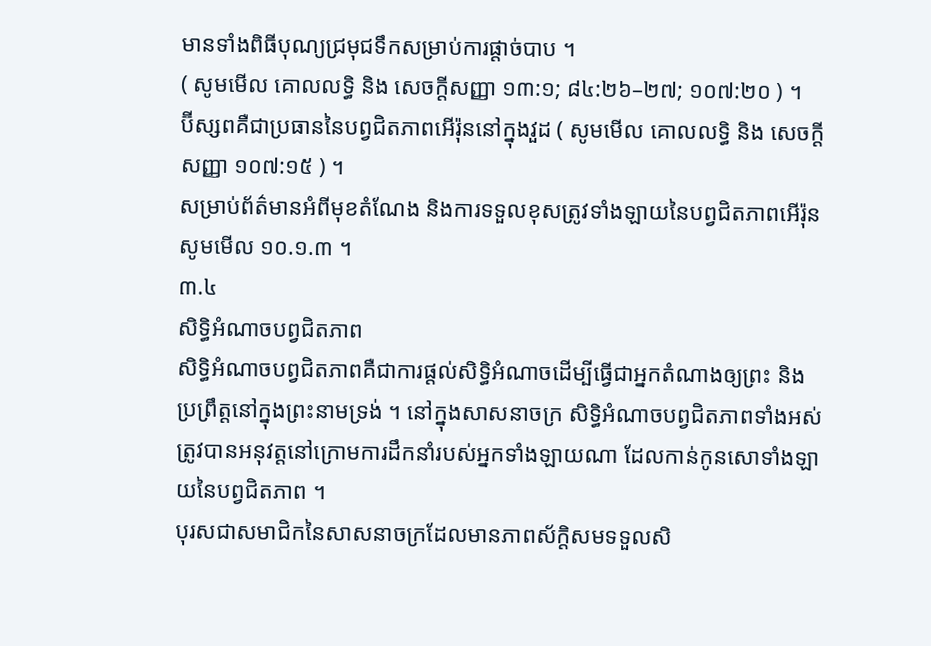មានទាំងពិធីបុណ្យជ្រមុជទឹកសម្រាប់ការផ្តាច់បាប ។
( សូមមើល គោលលទ្ធិ និង សេចក្តីសញ្ញា ១៣:១; ៨៤:២៦–២៧; ១០៧:២០ ) ។
ប៊ីស្សពគឺជាប្រធាននៃបព្វជិតភាពអើរ៉ុននៅក្នុងវួដ ( សូមមើល គោលលទ្ធិ និង សេចក្ដីសញ្ញា ១០៧:១៥ ) ។
សម្រាប់ព័ត៌មានអំពីមុខតំណែង និងការទទួលខុសត្រូវទាំងឡាយនៃបព្វជិតភាពអើរ៉ុន សូមមើល ១០.១.៣ ។
៣.៤
សិទ្ធិអំណាចបព្វជិតភាព
សិទ្ធិអំណាចបព្វជិតភាពគឺជាការផ្តល់សិទ្ធិអំណាចដើម្បីធ្វើជាអ្នកតំណាងឲ្យព្រះ និងប្រព្រឹត្តនៅក្នុងព្រះនាមទ្រង់ ។ នៅក្នុងសាសនាចក្រ សិទ្ធិអំណាចបព្វជិតភាពទាំងអស់ត្រូវបានអនុវត្តនៅក្រោមការដឹកនាំរបស់អ្នកទាំងឡាយណា ដែលកាន់កូនសោទាំងឡាយនៃបព្វជិតភាព ។
បុរសជាសមាជិកនៃសាសនាចក្រដែលមានភាពស័ក្តិសមទទួលសិ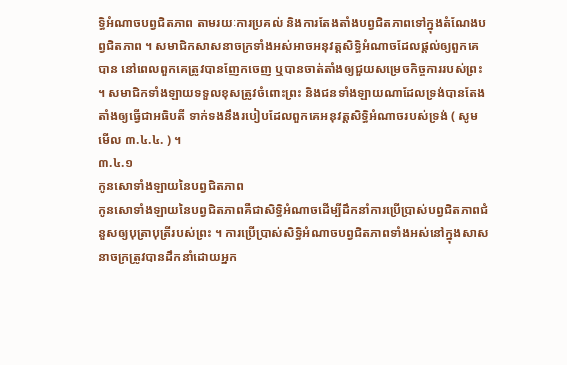ទ្ធិអំណាចបព្វជិតភាព តាមរយៈការប្រគល់ និងការតែងតាំងបព្វជិតភាពទៅក្នុងតំណែងបព្វជិតភាព ។ សមាជិកសាសនាចក្រទាំងអស់អាចអនុវត្តសិទ្ធិអំណាចដែលផ្តល់ឲ្យពួកគេបាន នៅពេលពួកគេត្រូវបានញែកចេញ ឬបានចាត់តាំងឲ្យជួយសម្រេចកិច្ចការរបស់ព្រះ ។ សមាជិកទាំងឡាយទទួលខុសត្រូវចំពោះព្រះ និងជនទាំងឡាយណាដែលទ្រង់បានតែងតាំងឲ្យធ្វើជាអធិបតី ទាក់ទងនឹងរបៀបដែលពួកគេអនុវត្តសិទ្ធិអំណាចរបស់ទ្រង់ ( សូមមើល ៣.៤.៤. ) ។
៣.៤.១
កូនសោទាំងឡាយនៃបព្វជិតភាព
កូនសោទាំងឡាយនៃបព្វជិតភាពគឺជាសិទ្ធិអំណាចដើម្បីដឹកនាំការប្រើប្រាស់បព្វជិតភាពជំនួសឲ្យបុត្រាបុត្រីរបស់ព្រះ ។ ការប្រើប្រាស់សិទ្ធិអំណាចបព្វជិតភាពទាំងអស់នៅក្នុងសាសនាចក្រត្រូវបានដឹកនាំដោយអ្នក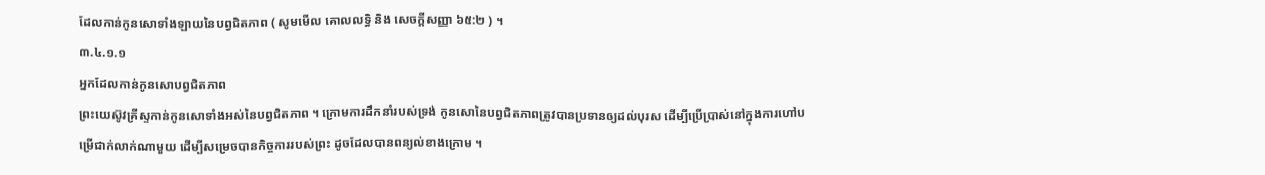ដែលកាន់កូនសោទាំងឡាយនៃបព្វជិតភាព ( សូមមើល គោលលទ្ធិ និង សេចក្ដីសញ្ញា ៦៥:២ ) ។
៣.៤.១.១
អ្នកដែលកាន់កូនសោបព្វជិតភាព
ព្រះយេស៊ូវគ្រីស្ទកាន់កូនសោទាំងអស់នៃបព្វជិតភាព ។ ក្រោមការដឹកនាំរបស់ទ្រង់ កូនសោនៃបព្វជិតភាពត្រូវបានប្រទានឲ្យដល់បុរស ដើម្បីប្រើប្រាស់នៅក្នុងការហៅបម្រើជាក់លាក់ណាមួយ ដើម្បីសម្រេចបានកិច្ចការរបស់ព្រះ ដូចដែលបានពន្យល់ខាងក្រោម ។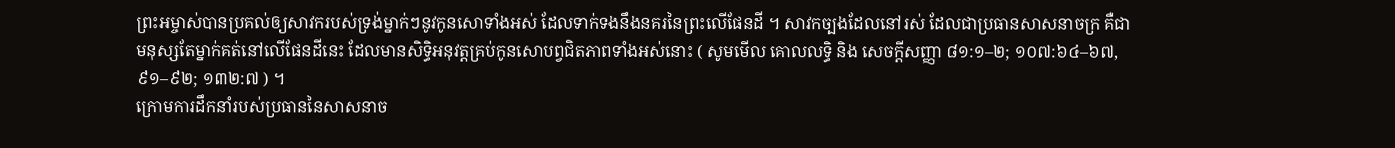ព្រះអម្ចាស់បានប្រគល់ឲ្យសាវករបស់ទ្រង់ម្នាក់ៗនូវកូនសោទាំងអស់ ដែលទាក់ទងនឹងនគរនៃព្រះលើផែនដី ។ សាវកច្បងដែលនៅរស់ ដែលជាប្រធានសាសនាចក្រ គឺជាមនុស្សតែម្នាក់គត់នៅលើផែនដីនេះ ដែលមានសិទ្ធិអនុវត្តគ្រប់កូនសោបព្វជិតភាពទាំងអស់នោះ ( សូមមើល គោលលទ្ធិ និង សេចក្ដីសញ្ញា ៨១:១–២; ១០៧:៦៤–៦៧, ៩១–៩២; ១៣២:៧ ) ។
ក្រោមការដឹកនាំរបស់ប្រធាននៃសាសនាច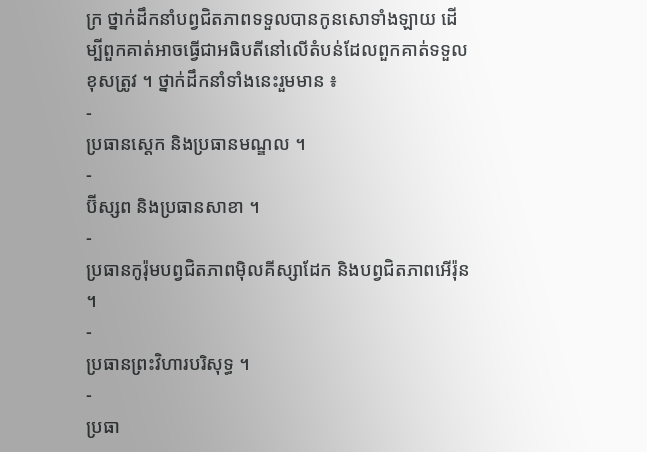ក្រ ថ្នាក់ដឹកនាំបព្វជិតភាពទទួលបានកូនសោទាំងឡាយ ដើម្បីពួកគាត់អាចធ្វើជាអធិបតីនៅលើតំបន់ដែលពួកគាត់ទទួលខុសត្រូវ ។ ថ្នាក់ដឹកនាំទាំងនេះរួមមាន ៖
-
ប្រធានស្តេក និងប្រធានមណ្ឌល ។
-
ប៊ីស្សព និងប្រធានសាខា ។
-
ប្រធានកូរ៉ុមបព្វជិតភាពម៉ិលគីស្សាដែក និងបព្វជិតភាពអើរ៉ុន ។
-
ប្រធានព្រះវិហារបរិសុទ្ធ ។
-
ប្រធា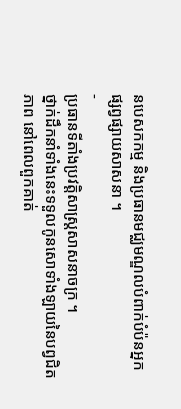នបេសកកម្ម និងប្រធានមជ្ឈមណ្ឌលបំពាក់បំប៉នអ្នកផ្សព្វផ្សាយសាសនា ។
-
ប្រធានទីតាំងប្រវត្តិសាស្រ្តសាសនាចក្រ ។
ថ្នាក់ដឹកនាំទាំងនេះទទួលកូនសោទាំងឡាយនៃបព្វជិតភាព នៅពេលពួកគាត់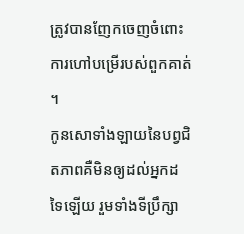ត្រូវបានញែកចេញចំពោះការហៅបម្រើរបស់ពួកគាត់ ។
កូនសោទាំងឡាយនៃបព្វជិតភាពគឺមិនឲ្យដល់អ្នកដទៃឡើយ រួមទាំងទីប្រឹក្សា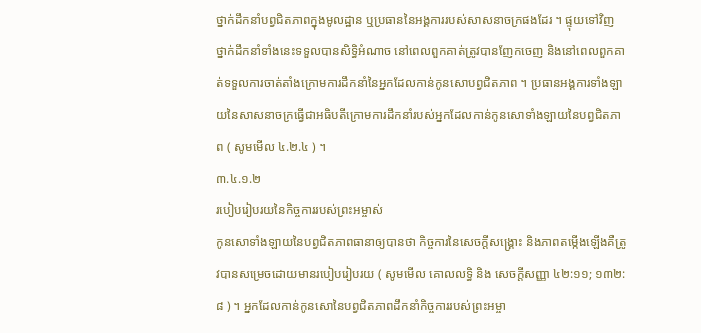ថ្នាក់ដឹកនាំបព្វជិតភាពក្នុងមូលដ្ឋាន ឬប្រធាននៃអង្គការរបស់សាសនាចក្រផងដែរ ។ ផ្ទុយទៅវិញ ថ្នាក់ដឹកនាំទាំងនេះទទួលបានសិទ្ធិអំណាច នៅពេលពួកគាត់ត្រូវបានញែកចេញ និងនៅពេលពួកគាត់ទទួលការចាត់តាំងក្រោមការដឹកនាំនៃអ្នកដែលកាន់កូនសោបព្វជិតភាព ។ ប្រធានអង្គការទាំងឡាយនៃសាសនាចក្រធ្វើជាអធិបតីក្រោមការដឹកនាំរបស់អ្នកដែលកាន់កូនសោទាំងឡាយនៃបព្វជិតភាព ( សូមមើល ៤.២.៤ ) ។
៣.៤.១.២
របៀបរៀបរយនៃកិច្ចការរបស់ព្រះអម្ចាស់
កូនសោទាំងឡាយនៃបព្វជិតភាពធានាឲ្យបានថា កិច្ចការនៃសេចក្តីសង្រ្គោះ និងភាពតម្កើងឡើងគឺត្រូវបានសម្រេចដោយមានរបៀបរៀបរយ ( សូមមើល គោលលទ្ធិ និង សេចក្តីសញ្ញា ៤២:១១; ១៣២:៨ ) ។ អ្នកដែលកាន់កូនសោនៃបព្វជិតភាពដឹកនាំកិច្ចការរបស់ព្រះអម្ចា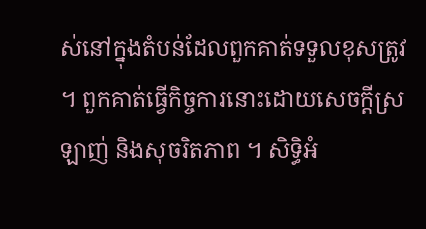ស់នៅក្នុងតំបន់ដែលពួកគាត់ទទួលខុសត្រូវ ។ ពួកគាត់ធ្វើកិច្ចការនោះដោយសេចក្តីស្រឡាញ់ និងសុចរិតភាព ។ សិទ្ធិអំ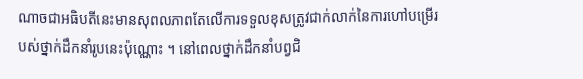ណាចជាអធិបតីនេះមានសុពលភាពតែលើការទទួលខុសត្រូវជាក់លាក់នៃការហៅបម្រើរបស់ថ្នាក់ដឹកនាំរូបនេះប៉ុណ្ណោះ ។ នៅពេលថ្នាក់ដឹកនាំបព្វជិ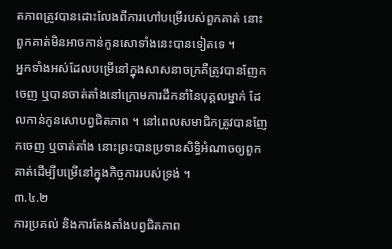តភាពត្រូវបានដោះលែងពីការហៅបម្រើរបស់ពួកគាត់ នោះពួកគាត់មិនអាចកាន់កូនសោទាំងនេះបានទៀតទេ ។
អ្នកទាំងអស់ដែលបម្រើនៅក្នុងសាសនាចក្រគឺត្រូវបានញែកចេញ ឬបានចាត់តាំងនៅក្រោមការដឹកនាំនៃបុគ្គលម្នាក់ ដែលកាន់កូនសោបព្វជិតភាព ។ នៅពេលសមាជិកត្រូវបានញែកចេញ ឬចាត់តាំង នោះព្រះបានប្រទានសិទ្ធិអំណាចឲ្យពួកគាត់ដើម្បីបម្រើនៅក្នុងកិច្ចការរបស់ទ្រង់ ។
៣.៤.២
ការប្រគល់ និងការតែងតាំងបព្វជិតភាព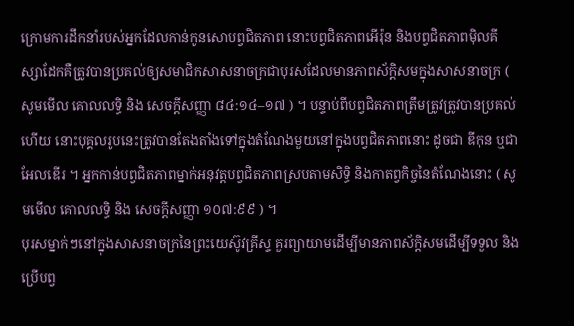ក្រោមការដឹកនាំរបស់អ្នកដែលកាន់កូនសោបព្វជិតភាព នោះបព្វជិតភាពអើរ៉ុន និងបព្វជិតភាពម៉ិលគីស្សាដែកគឺត្រូវបានប្រគល់ឲ្យសមាជិកសាសនាចក្រជាបុរសដែលមានភាពស័ក្ដិសមក្នុងសាសនាចក្រ ( សូមមើល គោលលទ្ធិ និង សេចក្ដីសញ្ញា ៨៤:១៤–១៧ ) ។ បន្ទាប់ពីបព្វជិតភាពត្រឹមត្រូវត្រូវបានប្រគល់ហើយ នោះបុគ្គលរូបនេះត្រូវបានតែងតាំងទៅក្នុងតំណែងមួយនៅក្នុងបព្វជិតភាពនោះ ដូចជា ឌីកុន ឬជាអែលឌើរ ។ អ្នកកាន់បព្វជិតភាពម្នាក់អនុវត្តបព្វជិតភាពស្របតាមសិទ្ធិ និងកាតព្វកិច្ចនៃតំណែងនោះ ( សូមមើល គោលលទ្ធិ និង សេចក្ដីសញ្ញា ១០៧:៩៩ ) ។
បុរសម្នាក់ៗនៅក្នុងសាសនាចក្រនៃព្រះយេស៊ូវគ្រីស្ទ គួរព្យាយាមដើម្បីមានភាពស័ក្ដិសមដើម្បីទទួល និងប្រើបព្វ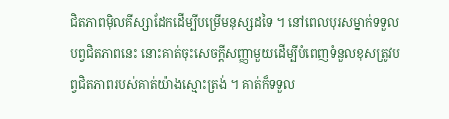ជិតភាពម៉ិលគីស្សាដែកដើម្បីបម្រើមនុស្សដទៃ ។ នៅពេលបុរសម្នាក់ទទួលបព្វជិតភាពនេះ នោះគាត់ចុះសេចក្តីសញ្ញាមួយដើម្បីបំពេញទំនួលខុសត្រូវបព្វជិតភាពរបស់គាត់យ៉ាងស្មោះត្រង់ ។ គាត់ក៏ទទួល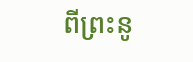ពីព្រះនូ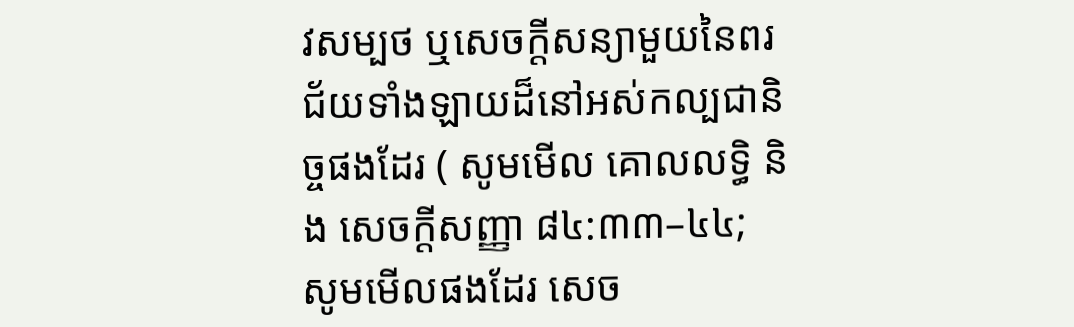វសម្បថ ឬសេចក្តីសន្យាមួយនៃពរជ័យទាំងឡាយដ៏នៅអស់កល្បជានិច្ចផងដែរ ( សូមមើល គោលលទ្ធិ និង សេចក្ដីសញ្ញា ៨៤:៣៣–៤៤; សូមមើលផងដែរ សេច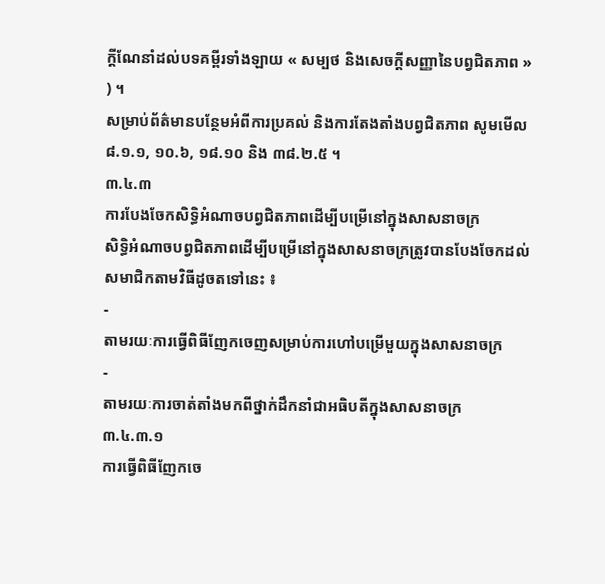ក្តីណែនាំដល់បទគម្ពីរទាំងឡាយ « សម្បថ និងសេចក្ដីសញ្ញានៃបព្វជិតភាព » ) ។
សម្រាប់ព័ត៌មានបន្ថែមអំពីការប្រគល់ និងការតែងតាំងបព្វជិតភាព សូមមើល ៨.១.១, ១០.៦, ១៨.១០ និង ៣៨.២.៥ ។
៣.៤.៣
ការបែងចែកសិទ្ធិអំណាចបព្វជិតភាពដើម្បីបម្រើនៅក្នុងសាសនាចក្រ
សិទ្ធិអំណាចបព្វជិតភាពដើម្បីបម្រើនៅក្នុងសាសនាចក្រត្រូវបានបែងចែកដល់សមាជិកតាមវិធីដូចតទៅនេះ ៖
-
តាមរយៈការធ្វើពិធីញែកចេញសម្រាប់ការហៅបម្រើមួយក្នុងសាសនាចក្រ
-
តាមរយៈការចាត់តាំងមកពីថ្នាក់ដឹកនាំជាអធិបតីក្នុងសាសនាចក្រ
៣.៤.៣.១
ការធ្វើពិធីញែកចេ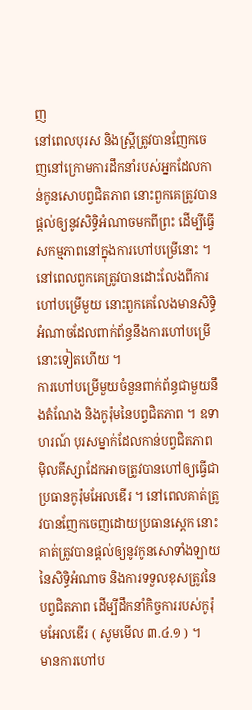ញ
នៅពេលបុរស និងស្ត្រីត្រូវបានញែកចេញនៅក្រោមការដឹកនាំរបស់អ្នកដែលកាន់កូនសោបព្វជិតភាព នោះពួកគេត្រូវបានផ្ដល់ឲ្យនូវសិទ្ធិអំណាចមកពីព្រះ ដើម្បីធ្វើសកម្មភាពនៅក្នុងការហៅបម្រើនោះ ។ នៅពេលពួកគេត្រូវបានដោះលែងពីការហៅបម្រើមួយ នោះពួកគេលែងមានសិទ្ធិអំណាចដែលពាក់ព័ន្ធនឹងការហៅបម្រើនោះទៀតហើយ ។
ការហៅបម្រើមួយចំនួនពាក់ព័ន្ធជាមួយនឹងតំណែង និងកូរ៉ុមនៃបព្វជិតភាព ។ ឧទាហរណ៍ បុរសម្នាក់ដែលកាន់បព្វជិតភាពម៉ិលគីស្សាដែកអាចត្រូវបានហៅឲ្យធ្វើជាប្រធានកូរ៉ុមអែលឌើរ ។ នៅពេលគាត់ត្រូវបានញែកចេញដោយប្រធានស្តេក នោះគាត់ត្រូវបានផ្ដល់ឲ្យនូវកូនសោទាំងឡាយនៃសិទ្ធិអំណាច និងការទទួលខុសត្រូវនៃបព្វជិតភាព ដើម្បីដឹកនាំកិច្ចការរបស់កូរ៉ុមអែលឌើរ ( សូមមើល ៣.៤.១ ) ។
មានការហៅប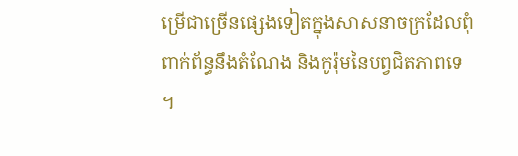ម្រើជាច្រើនផ្សេងទៀតក្នុងសាសនាចក្រដែលពុំពាក់ព័ន្ធនឹងតំណែង និងកូរ៉ុមនៃបព្វជិតភាពទេ ។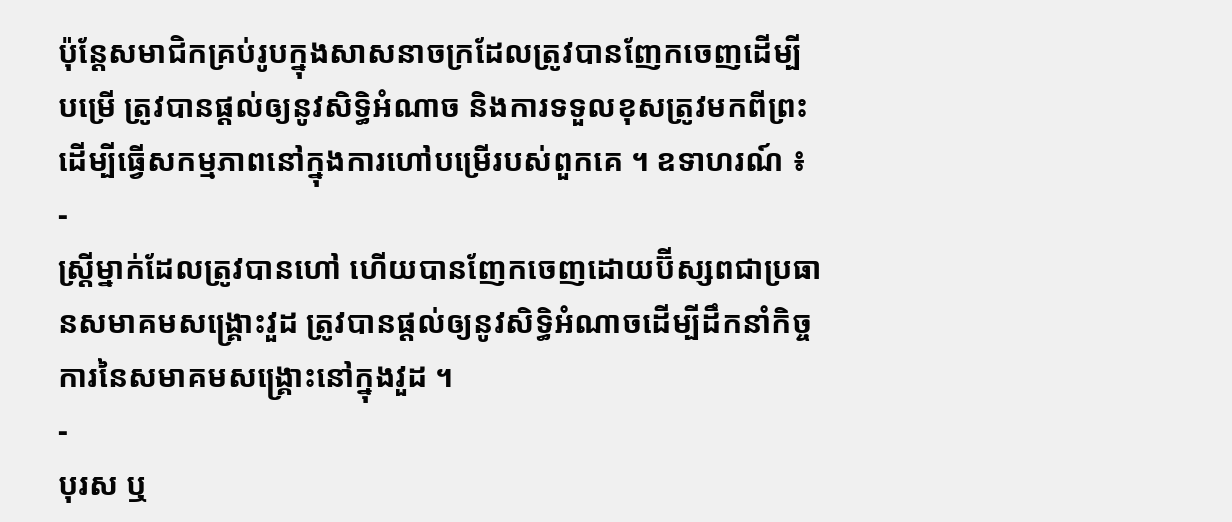ប៉ុន្តែសមាជិកគ្រប់រូបក្នុងសាសនាចក្រដែលត្រូវបានញែកចេញដើម្បីបម្រើ ត្រូវបានផ្ដល់ឲ្យនូវសិទ្ធិអំណាច និងការទទួលខុសត្រូវមកពីព្រះដើម្បីធ្វើសកម្មភាពនៅក្នុងការហៅបម្រើរបស់ពួកគេ ។ ឧទាហរណ៍ ៖
-
ស្ត្រីម្នាក់ដែលត្រូវបានហៅ ហើយបានញែកចេញដោយប៊ីស្សពជាប្រធានសមាគមសង្គ្រោះវួដ ត្រូវបានផ្ដល់ឲ្យនូវសិទ្ធិអំណាចដើម្បីដឹកនាំកិច្ចការនៃសមាគមសង្គ្រោះនៅក្នុងវួដ ។
-
បុរស ឬ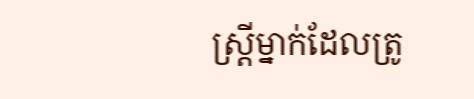ស្ត្រីម្នាក់ដែលត្រូ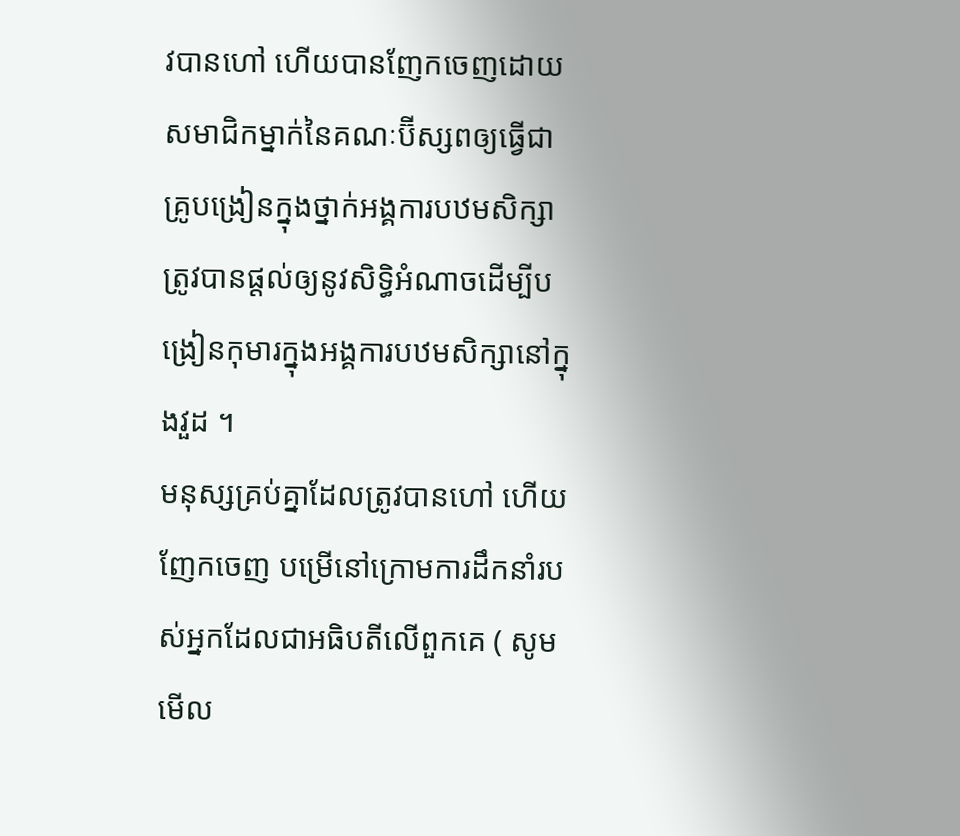វបានហៅ ហើយបានញែកចេញដោយសមាជិកម្នាក់នៃគណៈប៊ីស្សពឲ្យធ្វើជាគ្រូបង្រៀនក្នុងថ្នាក់អង្គការបឋមសិក្សា ត្រូវបានផ្ដល់ឲ្យនូវសិទ្ធិអំណាចដើម្បីបង្រៀនកុមារក្នុងអង្គការបឋមសិក្សានៅក្នុងវួដ ។
មនុស្សគ្រប់គ្នាដែលត្រូវបានហៅ ហើយញែកចេញ បម្រើនៅក្រោមការដឹកនាំរបស់អ្នកដែលជាអធិបតីលើពួកគេ ( សូមមើល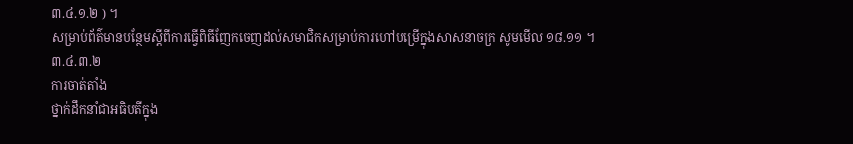៣.៤.១.២ ) ។
សម្រាប់ព័ត៌មានបន្ថែមស្តីពីការធ្វើពិធីញែកចេញដល់សមាជិកសម្រាប់ការហៅបម្រើក្នុងសាសនាចក្រ សូមមើល ១៨.១១ ។
៣.៤.៣.២
ការចាត់តាំង
ថ្នាក់ដឹកនាំជាអធិបតីក្នុង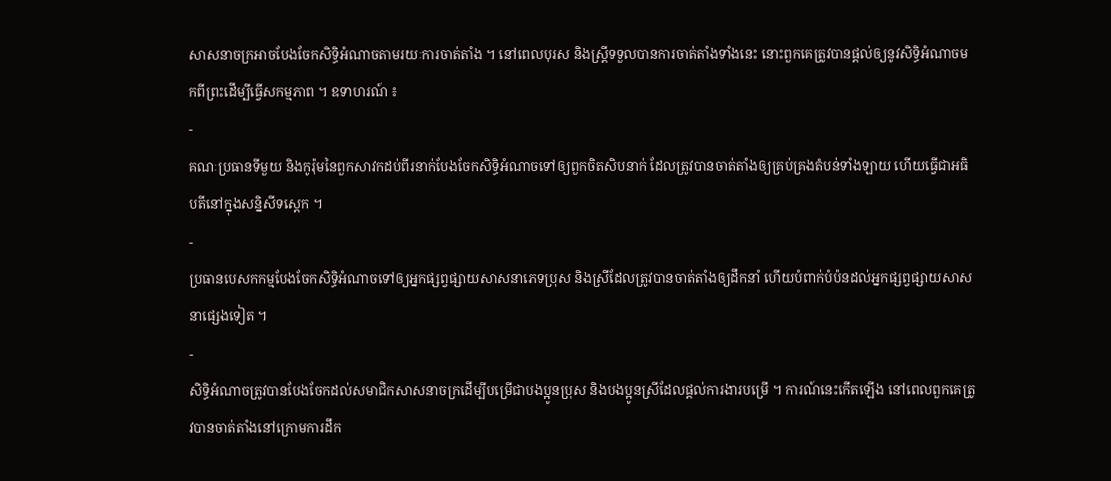សាសនាចក្រអាចបែងចែកសិទ្ធិអំណាចតាមរយៈការចាត់តាំង ។ នៅពេលបុរស និងស្ត្រីទទួលបានការចាត់តាំងទាំងនេះ នោះពួកគេត្រូវបានផ្ដល់ឲ្យនូវសិទ្ធិអំណាចមកពីព្រះដើម្បីធ្វើសកម្មភាព ។ ឧទាហរណ៍ ៖
-
គណៈប្រធានទីមួយ និងកូរ៉ុមនៃពួកសាវកដប់ពីរនាក់បែងចែកសិទ្ធិអំណាចទៅឲ្យពួកចិតសិបនាក់ ដែលត្រូវបានចាត់តាំងឲ្យគ្រប់គ្រងតំបន់ទាំងឡាយ ហើយធ្វើជាអធិបតីនៅក្នុងសន្និសីទស្តេក ។
-
ប្រធានបេសកកម្មបែងចែកសិទ្ធិអំណាចទៅឲ្យអ្នកផ្សព្វផ្សាយសាសនាភេទប្រុស និងស្រីដែលត្រូវបានចាត់តាំងឲ្យដឹកនាំ ហើយបំពាក់បំប៉នដល់អ្នកផ្សព្វផ្សាយសាសនាផ្សេងទៀត ។
-
សិទ្ធិអំណាចត្រូវបានបែងចែកដល់សមាជិកសាសនាចក្រដើម្បីបម្រើជាបងប្អូនប្រុស និងបងប្អូនស្រីដែលផ្ដល់ការងារបម្រើ ។ ការណ៍នេះកើតឡើង នៅពេលពួកគេត្រូវបានចាត់តាំងនៅក្រោមការដឹក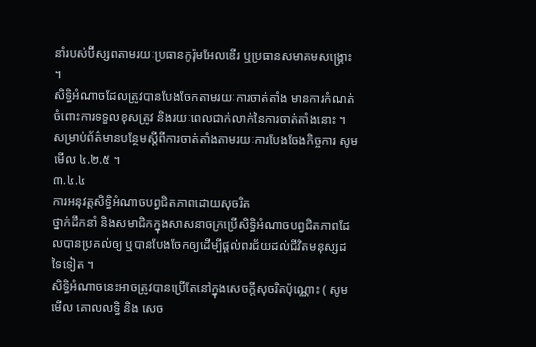នាំរបស់ប៊ីស្សពតាមរយៈប្រធានកូរ៉ុមអែលឌើរ ឬប្រធានសមាគមសង្គ្រោះ ។
សិទ្ធិអំណាចដែលត្រូវបានបែងចែកតាមរយៈការចាត់តាំង មានការកំណត់ចំពោះការទទួលខុសត្រូវ និងរយៈពេលជាក់លាក់នៃការចាត់តាំងនោះ ។
សម្រាប់ព័ត៌មានបន្ថែមស្ដីពីការចាត់តាំងតាមរយៈការបែងចែងកិច្ចការ សូមមើល ៤.២.៥ ។
៣.៤.៤
ការអនុវត្តសិទ្ធិអំណាចបព្វជិតភាពដោយសុចរិត
ថ្នាក់ដឹកនាំ និងសមាជិកក្នុងសាសនាចក្រប្រើសិទ្ធិអំណាចបព្វជិតភាពដែលបានប្រគល់ឲ្យ ឬបានបែងចែកឲ្យដើម្បីផ្ដល់ពរជ័យដល់ជីវិតមនុស្សដទៃទៀត ។
សិទ្ធិអំណាចនេះអាចត្រូវបានប្រើតែនៅក្នុងសេចក្ដីសុចរិតប៉ុណ្ណោះ ( សូមមើល គោលលទ្ធិ និង សេច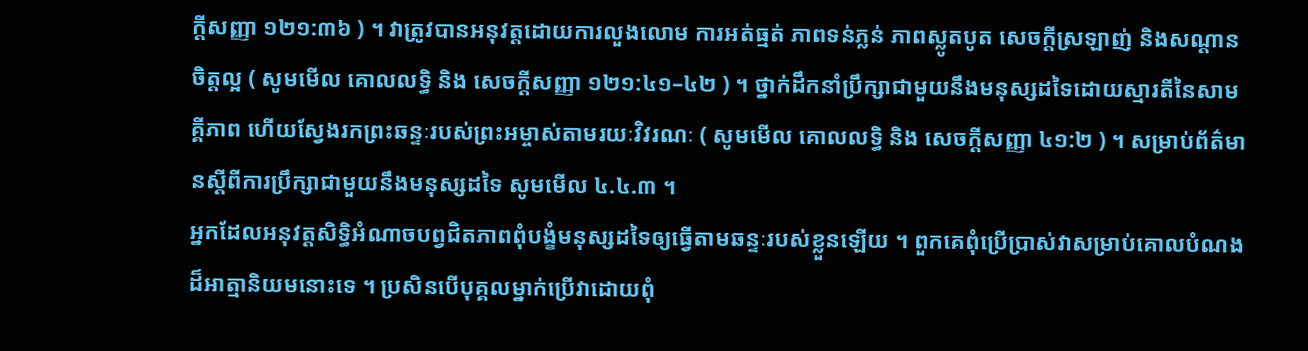ក្ដីសញ្ញា ១២១:៣៦ ) ។ វាត្រូវបានអនុវត្តដោយការលួងលោម ការអត់ធ្មត់ ភាពទន់ភ្លន់ ភាពស្លូតបូត សេចក្តីស្រឡាញ់ និងសណ្តានចិត្តល្អ ( សូមមើល គោលលទ្ធិ និង សេចក្ដីសញ្ញា ១២១:៤១–៤២ ) ។ ថ្នាក់ដឹកនាំប្រឹក្សាជាមួយនឹងមនុស្សដទៃដោយស្មារតីនៃសាមគ្គីភាព ហើយស្វែងរកព្រះឆន្ទៈរបស់ព្រះអម្ចាស់តាមរយៈវិវរណៈ ( សូមមើល គោលលទ្ធិ និង សេចក្ដីសញ្ញា ៤១:២ ) ។ សម្រាប់ព័ត៌មានស្ដីពីការប្រឹក្សាជាមួយនឹងមនុស្សដទៃ សូមមើល ៤.៤.៣ ។
អ្នកដែលអនុវត្តសិទ្ធិអំណាចបព្វជិតភាពពុំបង្ខំមនុស្សដទៃឲ្យធ្វើតាមឆន្ទៈរបស់ខ្លួនឡើយ ។ ពួកគេពុំប្រើប្រាស់វាសម្រាប់គោលបំណងដ៏អាត្មានិយមនោះទេ ។ ប្រសិនបើបុគ្គលម្នាក់ប្រើវាដោយពុំ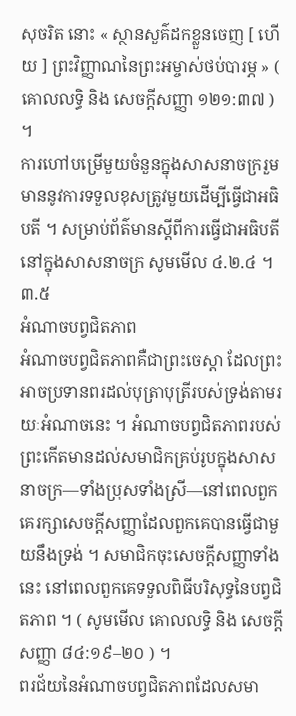សុចរិត នោះ « ស្ថានសួគ៌ដកខ្លួនចេញ [ ហើយ ] ព្រះវិញ្ញាណនៃព្រះអម្ចាស់ថប់បារម្ភ » ( គោលលទ្ធិ និង សេចក្ដីសញ្ញា ១២១:៣៧ ) ។
ការហៅបម្រើមួយចំនួនក្នុងសាសនាចក្ររួមមាននូវការទទួលខុសត្រូវមួយដើម្បីធ្វើជាអធិបតី ។ សម្រាប់ព័ត៌មានស្ដីពីការធ្វើជាអធិបតីនៅក្នុងសាសនាចក្រ សូមមើល ៤.២.៤ ។
៣.៥
អំណាចបព្វជិតភាព
អំណាចបព្វជិតភាពគឺជាព្រះចេស្ដា ដែលព្រះអាចប្រទានពរដល់បុត្រាបុត្រីរបស់ទ្រង់តាមរយៈអំណាចនេះ ។ អំណាចបព្វជិតភាពរបស់ព្រះកើតមានដល់សមាជិកគ្រប់រូបក្នុងសាសនាចក្រ—ទាំងប្រុសទាំងស្រី—នៅពេលពួកគេរក្សាសេចក្ដីសញ្ញាដែលពួកគេបានធ្វើជាមួយនឹងទ្រង់ ។ សមាជិកចុះសេចក្ដីសញ្ញាទាំងនេះ នៅពេលពួកគេទទួលពិធីបរិសុទ្ធនៃបព្វជិតភាព ។ ( សូមមើល គោលលទ្ធិ និង សេចក្តីសញ្ញា ៨៤:១៩–២០ ) ។
ពរជ័យនៃអំណាចបព្វជិតភាពដែលសមា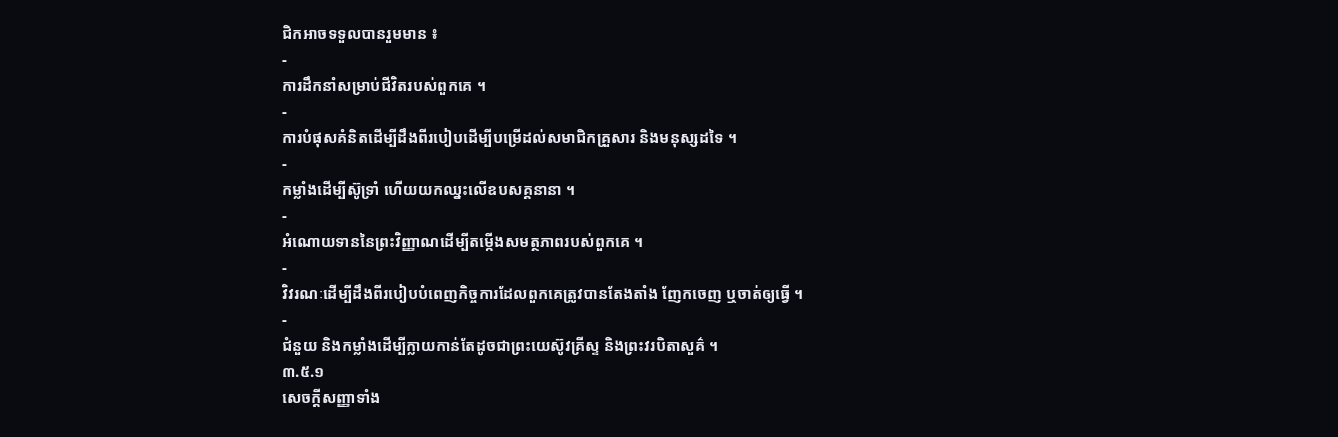ជិកអាចទទួលបានរួមមាន ៖
-
ការដឹកនាំសម្រាប់ជីវិតរបស់ពួកគេ ។
-
ការបំផុសគំនិតដើម្បីដឹងពីរបៀបដើម្បីបម្រើដល់សមាជិកគ្រួសារ និងមនុស្សដទៃ ។
-
កម្លាំងដើម្បីស៊ូទ្រាំ ហើយយកឈ្នះលើឧបសគ្គនានា ។
-
អំណោយទាននៃព្រះវិញ្ញាណដើម្បីតម្កើងសមត្ថភាពរបស់ពួកគេ ។
-
វិវរណៈដើម្បីដឹងពីរបៀបបំពេញកិច្ចការដែលពួកគេត្រូវបានតែងតាំង ញែកចេញ ឬចាត់ឲ្យធ្វើ ។
-
ជំនួយ និងកម្លាំងដើម្បីក្លាយកាន់តែដូចជាព្រះយេស៊ូវគ្រីស្ទ និងព្រះវរបិតាសួគ៌ ។
៣.៥.១
សេចក្ដីសញ្ញាទាំង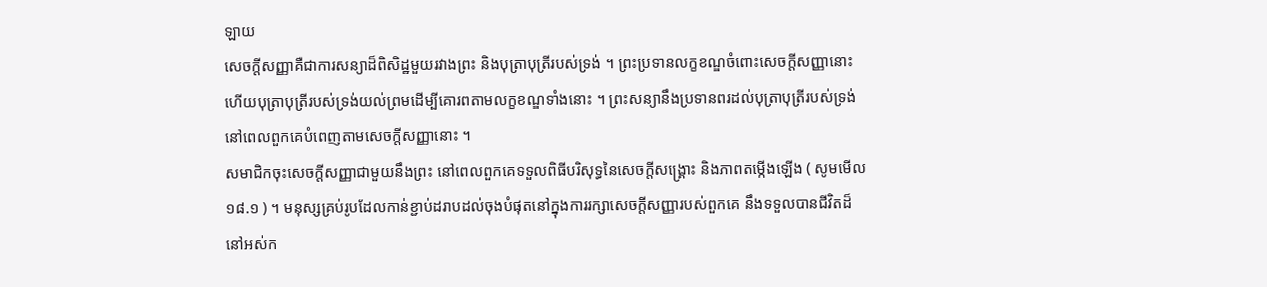ឡាយ
សេចក្តីសញ្ញាគឺជាការសន្យាដ៏ពិសិដ្ឋមួយរវាងព្រះ និងបុត្រាបុត្រីរបស់ទ្រង់ ។ ព្រះប្រទានលក្ខខណ្ឌចំពោះសេចក្ដីសញ្ញានោះ ហើយបុត្រាបុត្រីរបស់ទ្រង់យល់ព្រមដើម្បីគោរពតាមលក្ខខណ្ឌទាំងនោះ ។ ព្រះសន្យានឹងប្រទានពរដល់បុត្រាបុត្រីរបស់ទ្រង់ នៅពេលពួកគេបំពេញតាមសេចក្ដីសញ្ញានោះ ។
សមាជិកចុះសេចក្តីសញ្ញាជាមួយនឹងព្រះ នៅពេលពួកគេទទួលពិធីបរិសុទ្ធនៃសេចក្តីសង្រ្គោះ និងភាពតម្កើងឡើង ( សូមមើល ១៨.១ ) ។ មនុស្សគ្រប់រូបដែលកាន់ខ្ជាប់ដរាបដល់ចុងបំផុតនៅក្នុងការរក្សាសេចក្ដីសញ្ញារបស់ពួកគេ នឹងទទួលបានជីវិតដ៏នៅអស់ក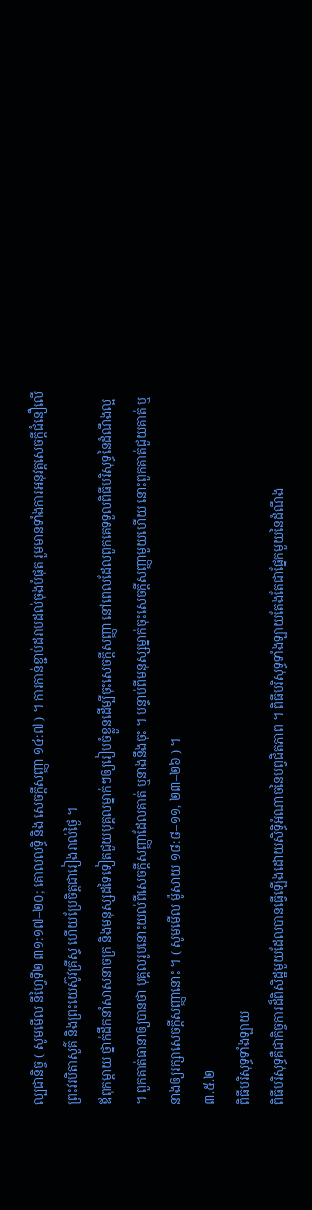ល្បជានិច្ច ( សូមមើល នីហ្វៃទី២ ៣១:១៧–២០; គោលលទ្ធិ និង សេចក្ដីសញ្ញា ១៤:៧ ) ។ ការកាន់ខ្ជាប់ដរាបដល់ចុងបំផុត រួមមានទាំងការអនុវត្តសេចក្ដីជំនឿលើព្រះវរបិតាសួគ៌ និងព្រះយេស៊ូវគ្រីស្ទ ហើយប្រែចិត្តជារៀងរាល់ថ្ងៃ ។
ឪពុកម្តាយ ថ្នាក់ដឹកនាំសាសនាចក្រ និងមនុស្សដទៃទៀតជួយបុគ្គលម្នាក់ៗឲ្យរៀបចំខ្លួនដើម្បីចុះសេចក្តីសញ្ញា នៅពេលដែលពួកគេទទួលពិធីបរិសុទ្ធនៃដំណឹងល្អ ។ ពួកគាត់ធានាឲ្យបានថា បុគ្គលរូបនោះយល់ពីសេចក្តីសញ្ញាដែលគាត់ ឬនាងនឹងចុះ ។ បន្ទាប់ពីមនុស្សម្នាក់ចុះសេចក្តីសញ្ញាមួយហើយ នោះពួកគាត់ជួយគាត់ ឬនាងឲ្យរក្សាសេចក្តីសញ្ញានោះ ។ ( សូមមើល ម៉ូសាយ ១៨:៨–១១, ២៣–២៦ ) ។
៣.៥.២
ពិធីបរិសុទ្ធទាំងឡាយ
ពិធីបរិសុទ្ធគឺជាកិច្ចការដ៏ពិសិដ្ឋមួយដែលបានធ្វើឡើងដោយសិទ្ធិអំណាចនៃបព្វជិតភាព ។ ពិធីបរិសុទ្ធទាំងឡាយតែងតែជាផ្នែកមួយនៃដំណឹង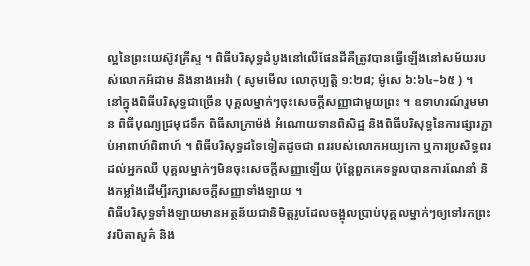ល្អនៃព្រះយេស៊ូវគ្រីស្ទ ។ ពិធីបរិសុទ្ធដំបូងនៅលើផែនដីគឺត្រូវបានធ្វើឡើងនៅសម័យរបស់លោកអ័ដាម និងនាងអេវ៉ា ( សូមមើល លោកុប្បត្តិ ១:២៨; ម៉ូសេ ៦:៦៤–៦៥ ) ។
នៅក្នុងពិធីបរិសុទ្ធជាច្រើន បុគ្គលម្នាក់ៗចុះសេចក្តីសញ្ញាជាមួយព្រះ ។ ឧទាហរណ៍រួមមាន ពិធីបុណ្យជ្រមុជទឹក ពិធីសាក្រាម៉ង់ អំណោយទានពិសិដ្ឋ និងពិធីបរិសុទ្ធនៃការផ្សារភ្ជាប់អាពាហ៍ពិពាហ៍ ។ ពិធីបរិសុទ្ធដទៃទៀតដូចជា ពររបស់លោកអយ្យកោ ឬការប្រសិទ្ធពរដល់អ្នកឈឺ បុគ្គលម្នាក់ៗមិនចុះសេចក្តីសញ្ញាឡើយ ប៉ុន្តែពួកគេទទួលបានការណែនាំ និងកម្លាំងដើម្បីរក្សាសេចក្តីសញ្ញាទាំងឡាយ ។
ពិធីបរិសុទ្ធទាំងឡាយមានអត្ថន័យជានិមិត្តរូបដែលចង្អុលប្រាប់បុគ្គលម្នាក់ៗឲ្យទៅរកព្រះវរបិតាសួគ៌ និង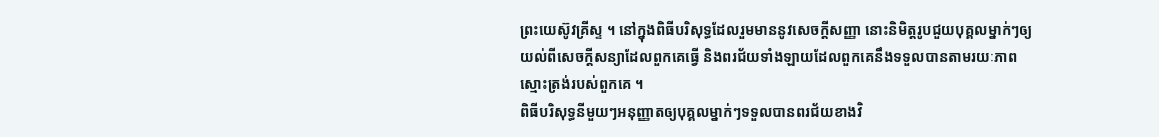ព្រះយេស៊ូវគ្រីស្ទ ។ នៅក្នុងពិធីបរិសុទ្ធដែលរួមមាននូវសេចក្តីសញ្ញា នោះនិមិត្តរូបជួយបុគ្គលម្នាក់ៗឲ្យយល់ពីសេចក្តីសន្យាដែលពួកគេធ្វើ និងពរជ័យទាំងឡាយដែលពួកគេនឹងទទួលបានតាមរយៈភាពស្មោះត្រង់របស់ពួកគេ ។
ពិធីបរិសុទ្ធនីមួយៗអនុញ្ញាតឲ្យបុគ្គលម្នាក់ៗទទួលបានពរជ័យខាងវិ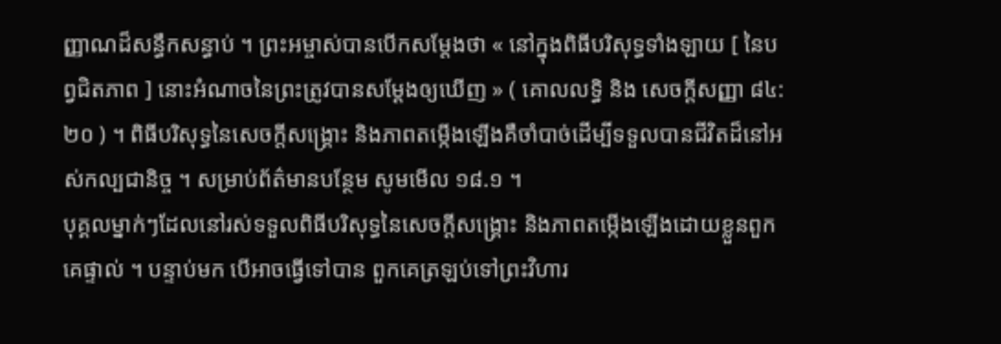ញ្ញាណដ៏សន្ធឹកសន្ធាប់ ។ ព្រះអម្ចាស់បានបើកសម្តែងថា « នៅក្នុងពិធីបរិសុទ្ធទាំងឡាយ [ នៃបព្វជិតភាព ] នោះអំណាចនៃព្រះត្រូវបានសម្ដែងឲ្យឃើញ » ( គោលលទ្ធិ និង សេចក្តីសញ្ញា ៨៤:២០ ) ។ ពិធីបរិសុទ្ធនៃសេចក្តីសង្រ្គោះ និងភាពតម្កើងឡើងគឺចាំបាច់ដើម្បីទទួលបានជីវិតដ៏នៅអស់កល្បជានិច្ច ។ សម្រាប់ព័ត៌មានបន្ថែម សូមមើល ១៨.១ ។
បុគ្គលម្នាក់ៗដែលនៅរស់ទទួលពិធីបរិសុទ្ធនៃសេចក្តីសង្រ្គោះ និងភាពតម្កើងឡើងដោយខ្លួនពួកគេផ្ទាល់ ។ បន្ទាប់មក បើអាចធ្វើទៅបាន ពួកគេត្រឡប់ទៅព្រះវិហារ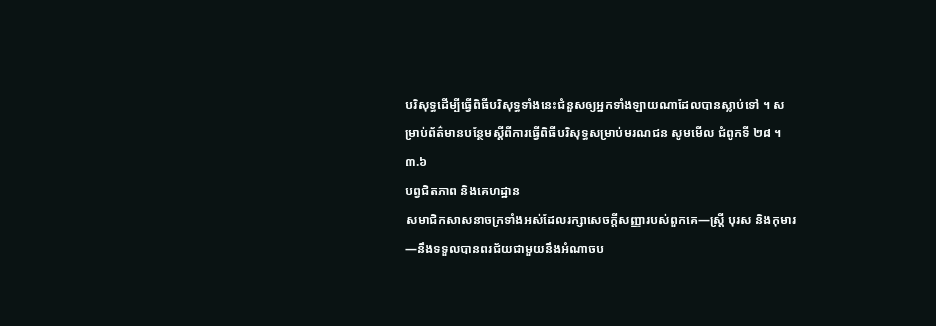បរិសុទ្ធដើម្បីធ្វើពិធីបរិសុទ្ធទាំងនេះជំនួសឲ្យអ្នកទាំងឡាយណាដែលបានស្លាប់ទៅ ។ សម្រាប់ព័ត៌មានបន្ថែមស្តីពីការធ្វើពិធីបរិសុទ្ធសម្រាប់មរណជន សូមមើល ជំពូកទី ២៨ ។
៣.៦
បព្វជិតភាព និងគេហដ្ឋាន
សមាជិកសាសនាចក្រទាំងអស់ដែលរក្សាសេចក្តីសញ្ញារបស់ពួកគេ—ស្ត្រី បុរស និងកុមារ—នឹងទទួលបានពរជ័យជាមួយនឹងអំណាចប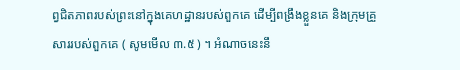ព្វជិតភាពរបស់ព្រះនៅក្នុងគេហដ្ឋានរបស់ពួកគេ ដើម្បីពង្រឹងខ្លួនគេ និងក្រុមគ្រួសាររបស់ពួកគេ ( សូមមើល ៣.៥ ) ។ អំណាចនេះនឹ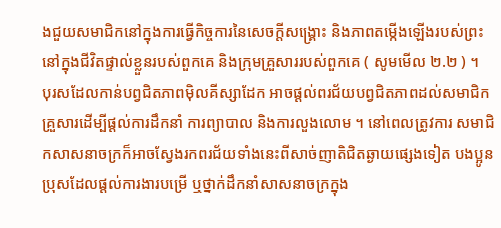ងជួយសមាជិកនៅក្នុងការធ្វើកិច្ចការនៃសេចក្តីសង្រ្គោះ និងភាពតម្កើងឡើងរបស់ព្រះនៅក្នុងជីវិតផ្ទាល់ខ្លួនរបស់ពួកគេ និងក្រុមគ្រួសាររបស់ពួកគេ ( សូមមើល ២.២ ) ។
បុរសដែលកាន់បព្វជិតភាពម៉ិលគីស្សាដែក អាចផ្តល់ពរជ័យបព្វជិតភាពដល់សមាជិកគ្រួសារដើម្បីផ្តល់ការដឹកនាំ ការព្យាបាល និងការលួងលោម ។ នៅពេលត្រូវការ សមាជិកសាសនាចក្រក៏អាចស្វែងរកពរជ័យទាំងនេះពីសាច់ញាតិជិតឆ្ងាយផ្សេងទៀត បងប្អូនប្រុសដែលផ្ដល់ការងារបម្រើ ឬថ្នាក់ដឹកនាំសាសនាចក្រក្នុង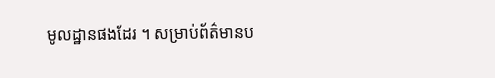មូលដ្ឋានផងដែរ ។ សម្រាប់ព័ត៌មានប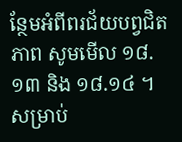ន្ថែមអំពីពរជ័យបព្វជិតភាព សូមមើល ១៨.១៣ និង ១៨.១៤ ។
សម្រាប់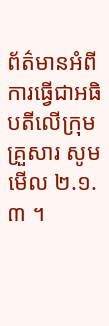ព័ត៌មានអំពីការធ្វើជាអធិបតីលើក្រុមគ្រួសារ សូមមើល ២.១.៣ ។